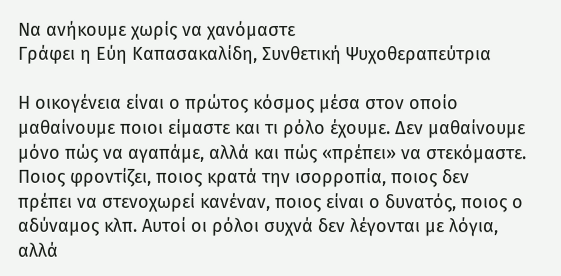Να ανήκουμε χωρίς να χανόμαστε
Γράφει η Εύη Καπασακαλίδη, Συνθετική Ψυχοθεραπεύτρια

Η οικογένεια είναι ο πρώτος κόσμος μέσα στον οποίο μαθαίνουμε ποιοι είμαστε και τι ρόλο έχουμε. Δεν μαθαίνουμε μόνο πώς να αγαπάμε, αλλά και πώς «πρέπει» να στεκόμαστε. Ποιος φροντίζει, ποιος κρατά την ισορροπία, ποιος δεν πρέπει να στενοχωρεί κανέναν, ποιος είναι ο δυνατός, ποιος ο αδύναμος κλπ. Αυτοί οι ρόλοι συχνά δεν λέγονται με λόγια, αλλά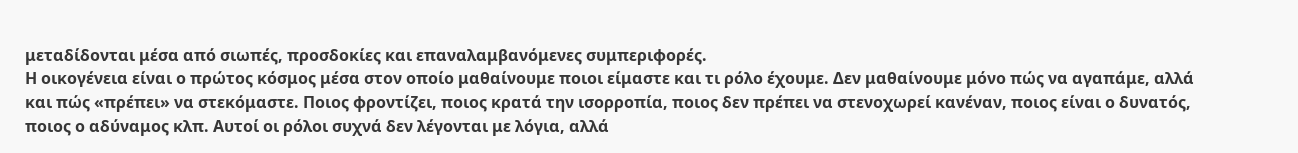μεταδίδονται μέσα από σιωπές, προσδοκίες και επαναλαμβανόμενες συμπεριφορές.
Η οικογένεια είναι ο πρώτος κόσμος μέσα στον οποίο μαθαίνουμε ποιοι είμαστε και τι ρόλο έχουμε. Δεν μαθαίνουμε μόνο πώς να αγαπάμε, αλλά και πώς «πρέπει» να στεκόμαστε. Ποιος φροντίζει, ποιος κρατά την ισορροπία, ποιος δεν πρέπει να στενοχωρεί κανέναν, ποιος είναι ο δυνατός, ποιος ο αδύναμος κλπ. Αυτοί οι ρόλοι συχνά δεν λέγονται με λόγια, αλλά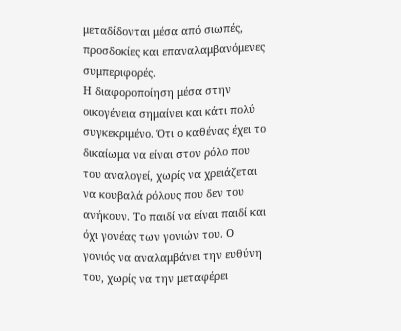μεταδίδονται μέσα από σιωπές, προσδοκίες και επαναλαμβανόμενες συμπεριφορές.
Η διαφοροποίηση μέσα στην οικογένεια σημαίνει και κάτι πολύ συγκεκριμένο. Ότι ο καθένας έχει το δικαίωμα να είναι στον ρόλο που του αναλογεί, χωρίς να χρειάζεται να κουβαλά ρόλους που δεν του ανήκουν. Το παιδί να είναι παιδί και όχι γονέας των γονιών του. Ο γονιός να αναλαμβάνει την ευθύνη του, χωρίς να την μεταφέρει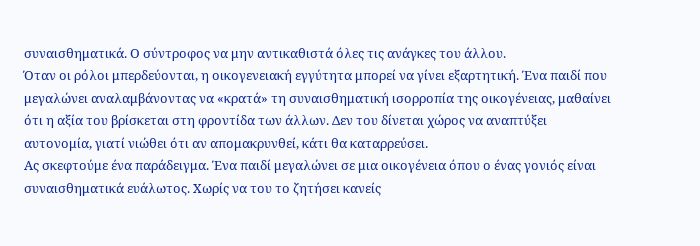συναισθηματικά. Ο σύντροφος να μην αντικαθιστά όλες τις ανάγκες του άλλου.
Όταν οι ρόλοι μπερδεύονται, η οικογενειακή εγγύτητα μπορεί να γίνει εξαρτητική. Ένα παιδί που μεγαλώνει αναλαμβάνοντας να «κρατά» τη συναισθηματική ισορροπία της οικογένειας, μαθαίνει ότι η αξία του βρίσκεται στη φροντίδα των άλλων. Δεν του δίνεται χώρος να αναπτύξει αυτονομία, γιατί νιώθει ότι αν απομακρυνθεί, κάτι θα καταρρεύσει.
Ας σκεφτούμε ένα παράδειγμα. Ένα παιδί μεγαλώνει σε μια οικογένεια όπου ο ένας γονιός είναι συναισθηματικά ευάλωτος. Χωρίς να του το ζητήσει κανείς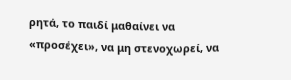ρητά, το παιδί μαθαίνει να «προσέχει», να μη στενοχωρεί, να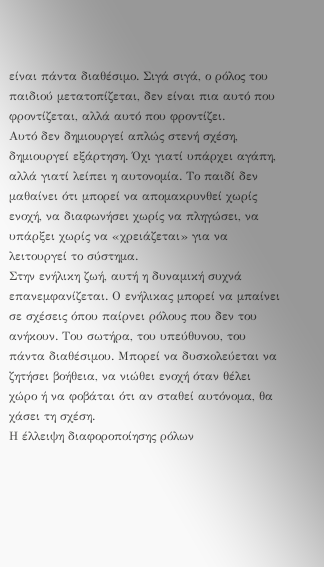είναι πάντα διαθέσιμο. Σιγά σιγά, ο ρόλος του παιδιού μετατοπίζεται, δεν είναι πια αυτό που φροντίζεται, αλλά αυτό που φροντίζει.
Αυτό δεν δημιουργεί απλώς στενή σχέση, δημιουργεί εξάρτηση. Όχι γιατί υπάρχει αγάπη, αλλά γιατί λείπει η αυτονομία. Το παιδί δεν μαθαίνει ότι μπορεί να απομακρυνθεί χωρίς ενοχή, να διαφωνήσει χωρίς να πληγώσει, να υπάρξει χωρίς να «χρειάζεται» για να λειτουργεί το σύστημα.
Στην ενήλικη ζωή, αυτή η δυναμική συχνά επανεμφανίζεται. Ο ενήλικας μπορεί να μπαίνει σε σχέσεις όπου παίρνει ρόλους που δεν του ανήκουν. Tου σωτήρα, του υπεύθυνου, του πάντα διαθέσιμου. Μπορεί να δυσκολεύεται να ζητήσει βοήθεια, να νιώθει ενοχή όταν θέλει χώρο ή να φοβάται ότι αν σταθεί αυτόνομα, θα χάσει τη σχέση.
Η έλλειψη διαφοροποίησης ρόλων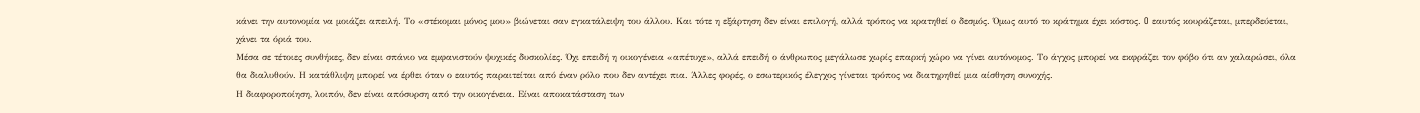κάνει την αυτονομία να μοιάζει απειλή. Το «στέκομαι μόνος μου» βιώνεται σαν εγκατάλειψη του άλλου. Και τότε η εξάρτηση δεν είναι επιλογή, αλλά τρόπος να κρατηθεί ο δεσμός. Όμως αυτό το κράτημα έχει κόστος. O εαυτός κουράζεται, μπερδεύεται, χάνει τα όριά του.
Μέσα σε τέτοιες συνθήκες, δεν είναι σπάνιο να εμφανιστούν ψυχικές δυσκολίες. Όχι επειδή η οικογένεια «απέτυχε», αλλά επειδή ο άνθρωπος μεγάλωσε χωρίς επαρκή χώρο να γίνει αυτόνομος. Το άγχος μπορεί να εκφράζει τον φόβο ότι αν χαλαρώσει, όλα θα διαλυθούν. Η κατάθλιψη μπορεί να έρθει όταν ο εαυτός παραιτείται από έναν ρόλο που δεν αντέχει πια. Άλλες φορές, ο εσωτερικός έλεγχος γίνεται τρόπος να διατηρηθεί μια αίσθηση συνοχής.
Η διαφοροποίηση, λοιπόν, δεν είναι απόσυρση από την οικογένεια. Είναι αποκατάσταση των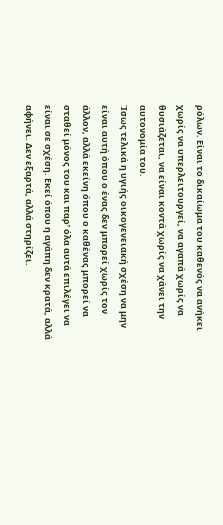ρόλων. Είναι το δικαίωμα του καθενός να ανήκει χωρίς να υπερλειτουργεί, να αγαπά χωρίς να θυσιάζεται, να είναι κοντά χωρίς να χάνει την αυτονομία του.
Ίσως τελικά η υγιής οικογενειακή σχέση να μην είναι αυτή όπου ο ένας δεν μπορεί χωρίς τον άλλον, αλλά εκείνη όπου ο καθένας μπορεί να σταθεί μόνος του και παρ’ όλα αυτά επιλέγει να είναι σε σχέση. Εκεί όπου η αγάπη δεν κρατά, αλλά αφήνει. Δεν εξαρτά, αλλά στηρίζει.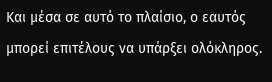Και μέσα σε αυτό το πλαίσιο, ο εαυτός μπορεί επιτέλους να υπάρξει ολόκληρος.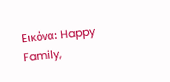Eικόνα: Happy Family,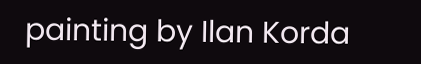painting by Ilan Korda